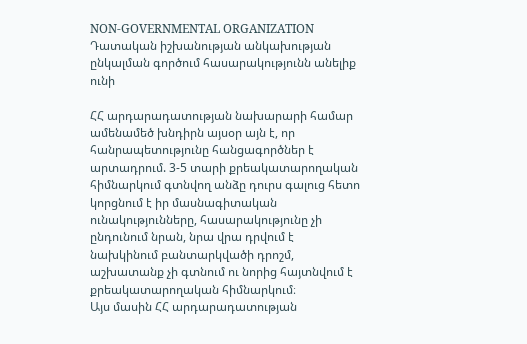NON-GOVERNMENTAL ORGANIZATION
Դատական իշխանության անկախության ընկալման գործում հասարակությունն անելիք ունի

ՀՀ արդարադատության նախարարի համար ամենամեծ խնդիրն այսօր այն է, որ հանրապետությունը հանցագործներ է արտադրում. 3-5 տարի քրեակատարողական հիմնարկում գտնվող անձը դուրս գալուց հետո կորցնում է իր մասնագիտական ունակությունները, հասարակությունը չի ընդունում նրան, նրա վրա դրվում է նախկինում բանտարկվածի դրոշմ, աշխատանք չի գտնում ու նորից հայտնվում է քրեակատարողական հիմնարկում։
Այս մասին ՀՀ արդարադատության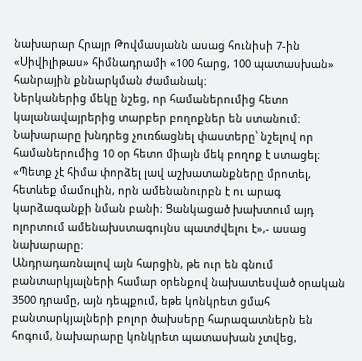նախարար Հրայր Թովմասյանն ասաց հունիսի 7-ին «Սիվիլիթաս» հիմնադրամի «100 հարց, 100 պատասխան» հանրային քննարկման ժամանակ։
Ներկաներից մեկը նշեց, որ համաներումից հետո կալանավայրերից տարբեր բողոքներ են ստանում։ Նախարարը խնդրեց չուռճացնել փաստերը՝ նշելով որ համաներումից 10 օր հետո միայն մեկ բողոք է ստացել։
«Պետք չէ հիմա փորձել լավ աշխատանքները մրոտել, հետևեք մամուլին, որն ամենանուրբն է ու արագ կարձագանքի նման բանի։ Ցանկացած խախտում այդ ոլորտում ամենախստագույնս պատժվելու է»,- ասաց նախարարը։
Անդրադառնալով այն հարցին, թե ուր են գնում բանտարկյալների համար օրենքով նախատեսված օրական 3500 դրամը, այն դեպքում, եթե կոնկրետ ցմահ բանտարկյալների բոլոր ծախսերը հարազատներն են հոգում, նախարարը կոնկրետ պատասխան չտվեց,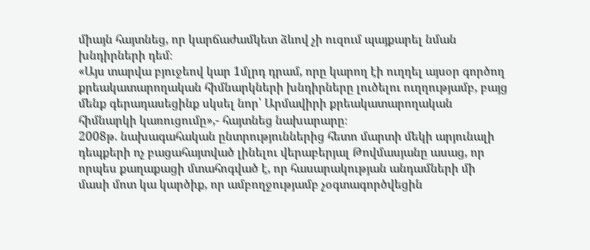միայն հայտնեց, որ կարճաժամկետ ձևով չի ուզում պայքարել նման խնդիրների դեմ։
«Այս տարվա բյուջեով կար 1մլրդ դրամ, որը կարող էի ուղղել այսօր գործող քրեակատարողական հիմնարկների խնդիրները լուծելու ուղղությամբ, բայց մենք գերադասեցինք սկսել նոր՝ Արմավիրի քրեակատարողական հիմնարկի կառուցումը»,- հայտնեց նախարարը։
2008թ. նախագահական ընտրություններից հետո մարտի մեկի արյունալի դեպքերի ոչ բացահայտված լինելու վերաբերյալ Թովմասյանը ասաց, որ որպես քաղաքացի մտահոգված է, որ հասարակության անդամների մի մասի մոտ կա կարծիք, որ ամբողջությամբ չօգտագործվեցին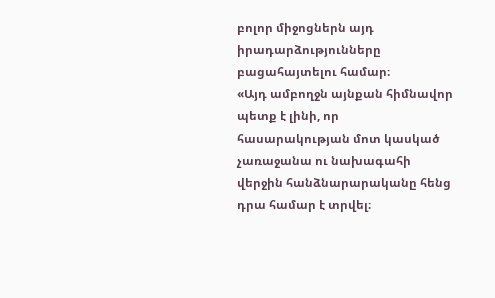բոլոր միջոցներն այդ իրադարձությունները բացահայտելու համար։
«Այդ ամբողջն այնքան հիմնավոր պետք է լինի, որ հասարակության մոտ կասկած չառաջանա ու նախագահի վերջին հանձնարարականը հենց դրա համար է տրվել։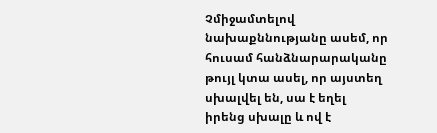Չմիջամտելով նախաքննությանը ասեմ, որ հուսամ հանձնարարականը թույլ կտա ասել, որ այստեղ սխալվել են, սա է եղել իրենց սխալը և ով է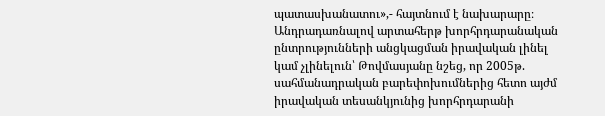պատասխանատու»,- հայտնում է նախարարը։
Անդրադառնալով արտահերթ խորհրդարանական ընտրությունների անցկացման իրավական լինել կամ չլինելուն՝ Թովմասյանը նշեց, որ 2005թ. սահմանադրական բարեփոխումներից հետո այժմ իրավական տեսանկյունից խորհրդարանի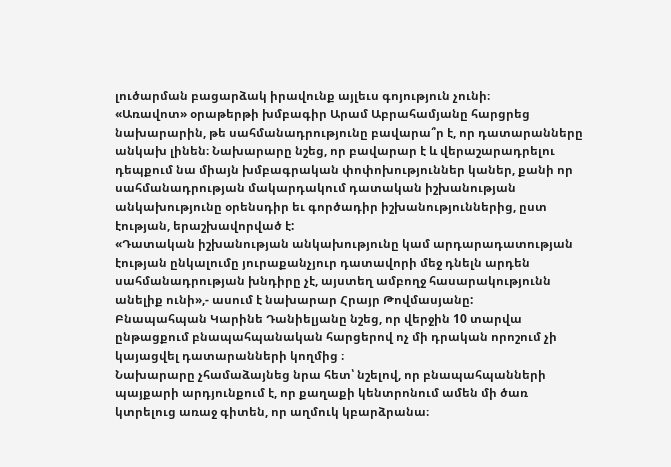լուծարման բացարձակ իրավունք այլեւս գոյություն չունի։
«Առավոտ» օրաթերթի խմբագիր Արամ Աբրահամյանը հարցրեց նախարարին, թե սահմանադրությունը բավարա՞ր է, որ դատարանները անկախ լինեն։ Նախարարը նշեց, որ բավարար է և վերաշարադրելու դեպքում նա միայն խմբագրական փոփոխություններ կաներ, քանի որ սահմանադրության մակարդակում դատական իշխանության անկախությունը օրենսդիր եւ գործադիր իշխանություններից, ըստ էության, երաշխավորված է:
«Դատական իշխանության անկախությունը կամ արդարադատության էության ընկալումը յուրաքանչյուր դատավորի մեջ դնելն արդեն սահմանադրության խնդիրը չէ, այստեղ ամբողջ հասարակությունն անելիք ունի»,- ասում է նախարար Հրայր Թովմասյանը:
Բնապահպան Կարինե Դանիելյանը նշեց, որ վերջին 10 տարվա ընթացքում բնապահպանական հարցերով ոչ մի դրական որոշում չի կայացվել դատարանների կողմից ։
Նախարարը չհամաձայնեց նրա հետ՝ նշելով, որ բնապահպանների պայքարի արդյունքում է, որ քաղաքի կենտրոնում ամեն մի ծառ կտրելուց առաջ գիտեն, որ աղմուկ կբարձրանա։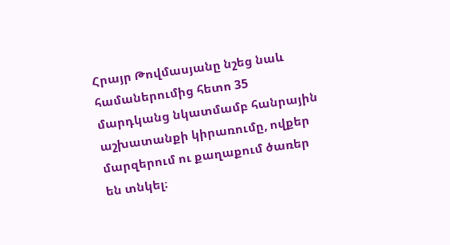Հրայր Թովմասյանը նշեց նաև համաներումից հետո 35 մարդկանց նկատմամբ հանրային աշխատանքի կիրառումը, ովքեր մարզերում ու քաղաքում ծառեր են տնկել։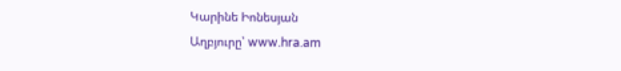Կարինե Իոնեսյան
Աղբյուրը՝ www.hra.am